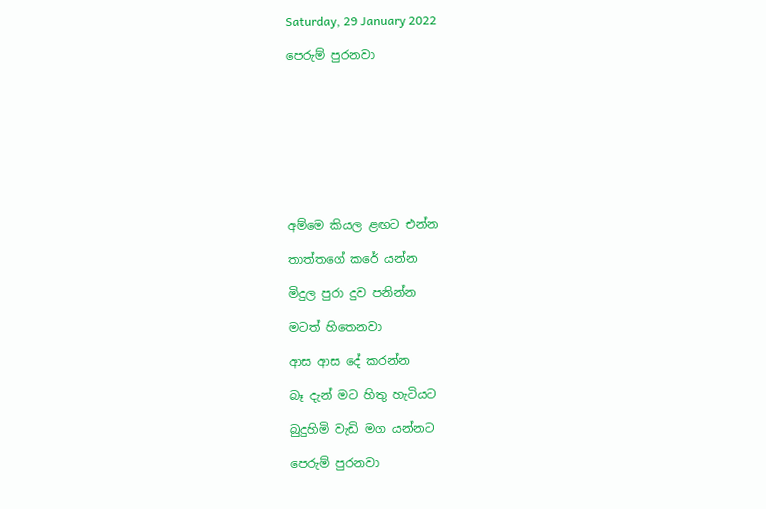Saturday, 29 January 2022

පෙරුම් පුරනවා









අම්මෙ කියල ළඟට එන්න

තාත්තගේ කරේ යන්න

මිදුල පුරා දුව පනින්න

මටත් හිතෙනවා

ආස ආස දේ කරන්න

බෑ දැන් මට හිතු හැටියට

බුදුහිමි වැඩි මග යන්නට

පෙරුම් පුරනවා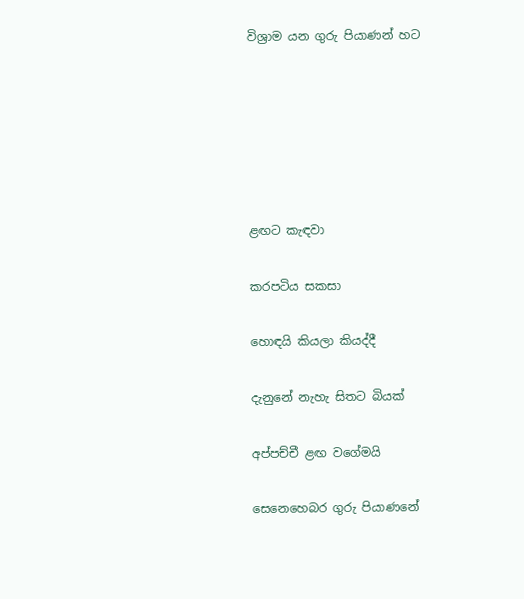විශ්‍රාම යන ගුරු පියාණන් හට






ළඟට කැඳවා

කරපටිය සකසා

හොඳයි කියලා කියද්දී

දැනුනේ නැහැ සිතට බියක්

අප්පච්චී ළඟ වගේමයි

සෙනෙහෙබර ගුරු පියාණනේ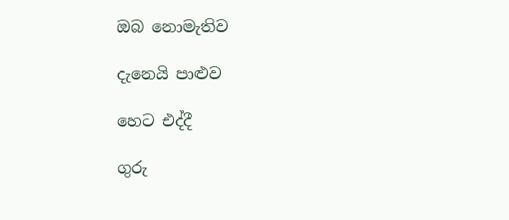ඔබ නොමැතිව

දැනෙයි පාළුව

හෙට එද්දී

ගුරු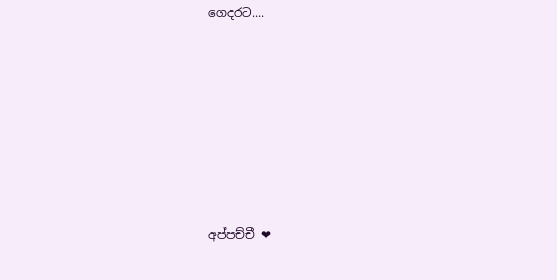ගෙදරට....







අප්පච්චී ❤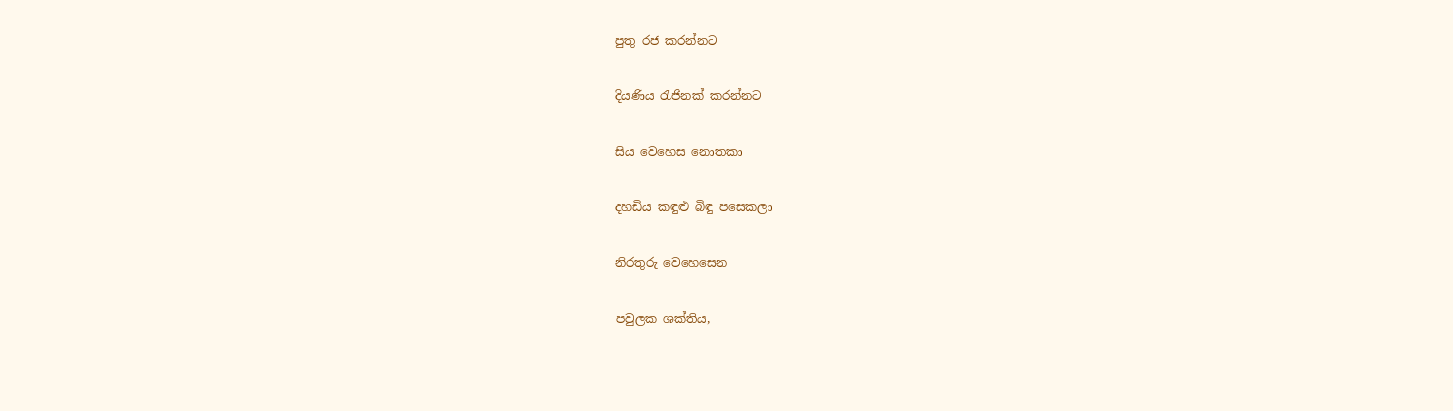පුතු රජ කරන්නට

දියණිය රැජිනක් කරන්නට

සිය වෙහෙස නොතකා

දහඩිය කඳුළු බිඳු පසෙකලා

නිරතුරු වෙහෙසෙන

පවුලක ශක්තිය,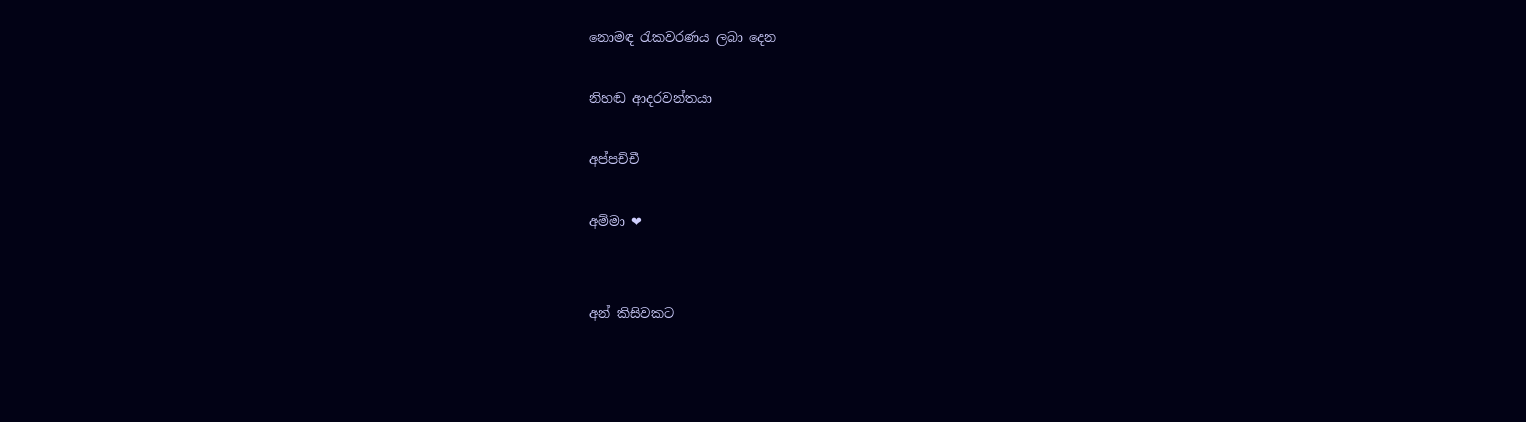නොමඳ රැකවරණය ලබා දෙන

නිහඬ ආදරවන්තයා

අප්පච්චී

අම්මා ❤


අන් කිසිවකට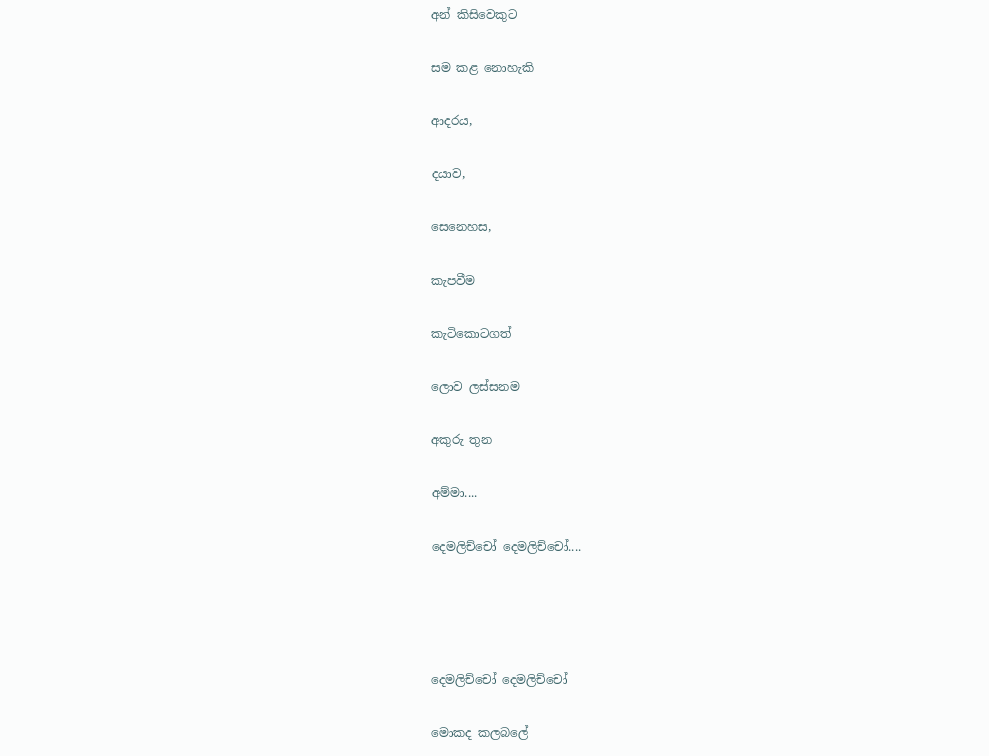අන් කිසිවෙකුට

සම කළ නොහැකි

ආදරය,

දයාව,

සෙනෙහස,

කැපවීම

කැටිකොටගත්

ලොව ලස්සනම

අකුරු තුන

අම්මා....

දෙමලිච්චෝ දෙමලිච්චෝ....




දෙමලිච්චෝ දෙමලිච්චෝ

මොකද කලබලේ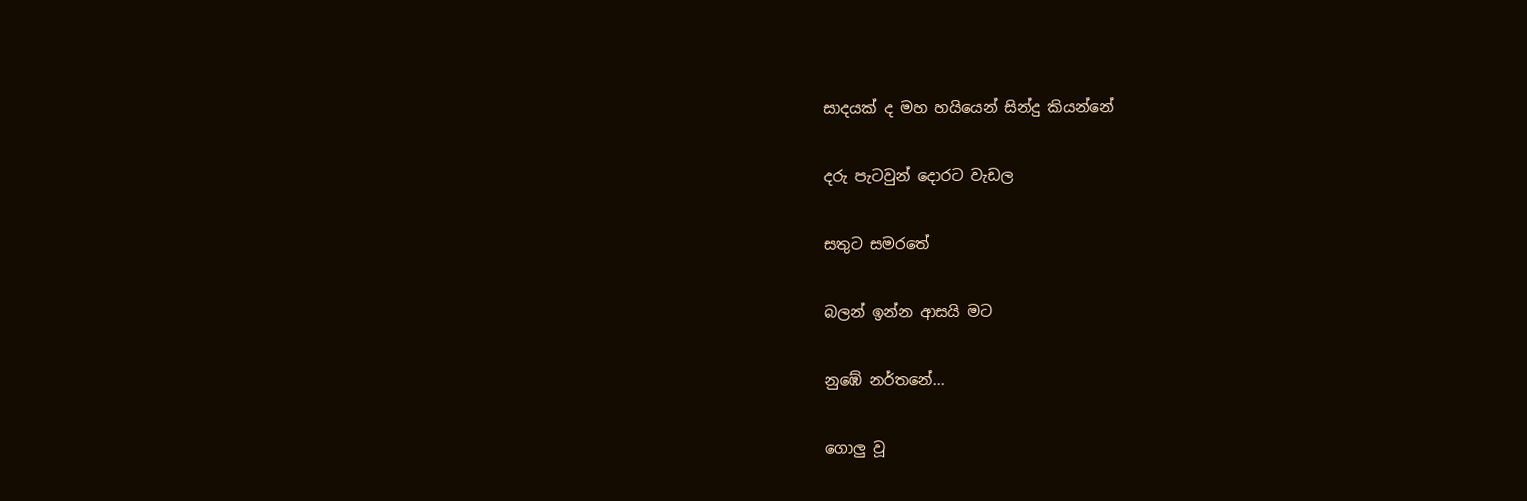සාදයක් ද මහ හයියෙන් සින්දු කියන්නේ

දරු පැටවුන් දොරට වැඩල

සතුට සමරතේ

බලන් ඉන්න ආසයි මට

නුඹේ නර්තනේ...

ගොලු වූ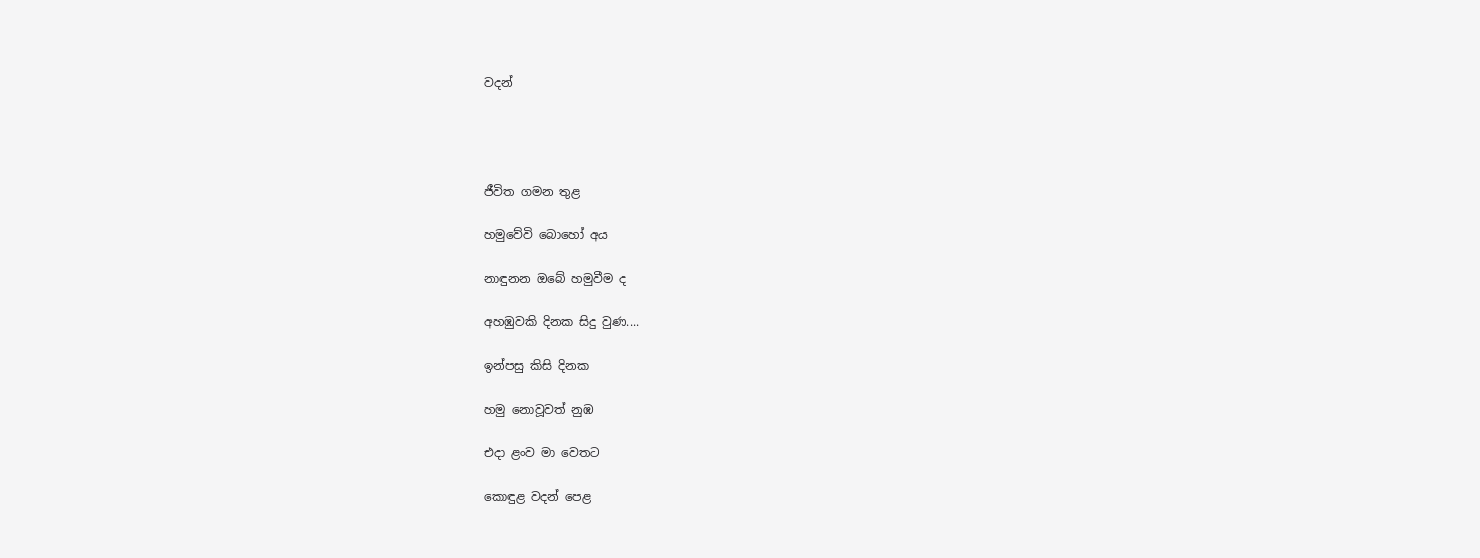වදන්




ජීවිත ගමන තුළ

හමුවේවි බොහෝ අය

නාඳුනන ඔබේ හමුවීම ද

අහඹුවකි දිනක සිදු වුණ....

ඉන්පසු කිසි දිනක

හමු නොවූවත් නුඹ

එදා ළංව මා වෙතට

කොඳුළ වදන් පෙළ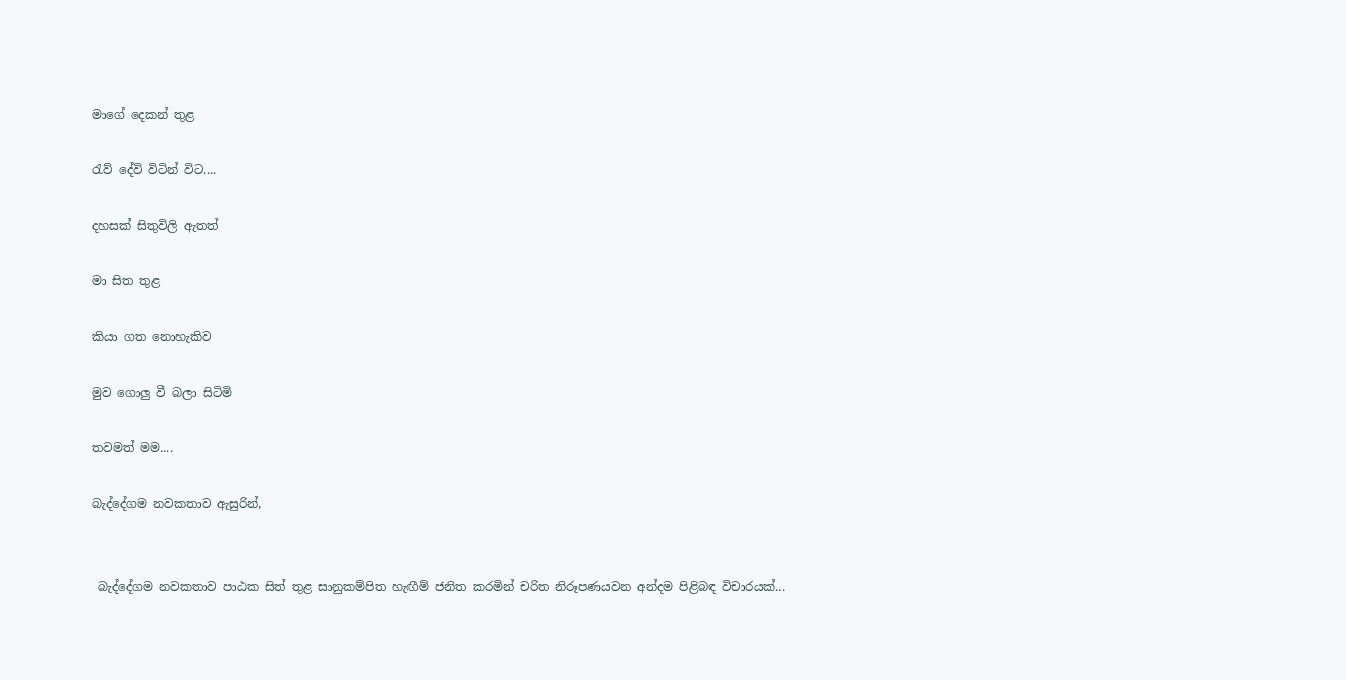මාගේ දෙකන් තුළ

රැව් දේවි විටින් විට....

දහසක් සිතුවිලි ඇතත්

මා සිත තුළ

කියා ගත නොහැකිව

මුව ගොලු වී බලා සිටිමි

තවමත් මම....

බැද්දේගම නවකතාව ඇසුරින්,


 බැද්දේගම නවකතාව පාඨක සිත් තුළ සානුකම්පිත හැඟීම් ජනිත කරමින් චරිත නිරූපණයවන අන්දම පිළිබඳ විචාරයක්...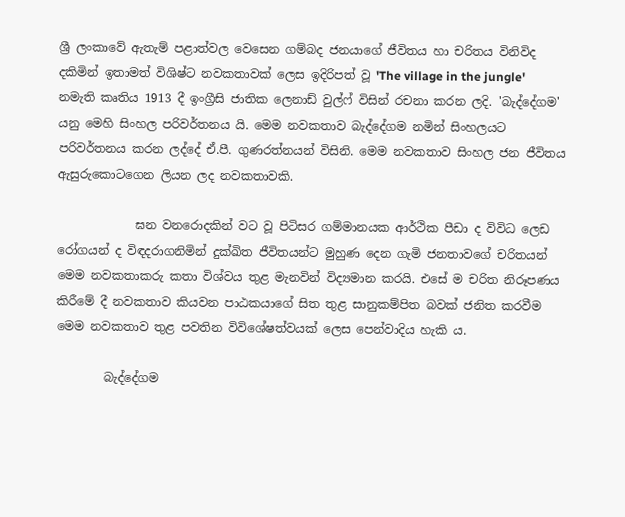ශ්‍රී ලංකාවේ ඇතැම් පළාත්වල වෙසෙන ගම්බද ජනයාගේ ජීවිතය හා චරිතය විනිවිද දකිමින් ඉතාමත් විශිෂ්ට නවකතාවක් ලෙස ඉදිරිපත් වූ 'The village in the jungle' නමැති කෘතිය 1913 දී ඉංග්‍රීසි ජාතික ලෙනාඩ් වුල්ෆ් විසින් රචනා කරන ලදි. 'බැද්දේගම' යනු මෙහි සිංහල පරිවර්තනය යි. මෙම නවකතාව බැද්දේගම නමින් සිංහලයට පරිවර්තනය කරන ලද්දේ ඒ.පී. ගුණරත්නයන් විසිනි. මෙම නවකතාව සිංහල ජන ජීවිතය ඇසුරුකොටගෙන ලියන ලද නවකතාවකි.

             ඝන වනරොදකින් වට වූ පිටිසර ගම්මානයක ආර්ථික පීඩා ද විවිධ ලෙඩ රෝගයන් ද විඳදරාගනිමින් දුක්ඛිත ජීවිතයන්ට මුහුණ දෙන ගැමි ජනතාවගේ චරිතයන් මෙම නවකතාකරු කතා විශ්වය තුළ මැනවින් විද්‍යමාන කරයි. එසේ ම චරිත නිරූපණය කිරීමේ දී නවකතාව කියවන පාඨකයාගේ සිත තුළ සානුකම්පිත බවක් ජනිත කරවීම මෙම නවකතාව තුළ පවතින විවිශේෂත්වයක් ලෙස පෙන්වාදිය හැකි ය.

        බැද්දේගම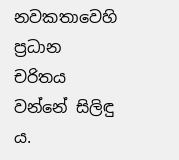නවකතාවෙහි ප්‍රධාන චරිතය වන්නේ සිලිඳු ය.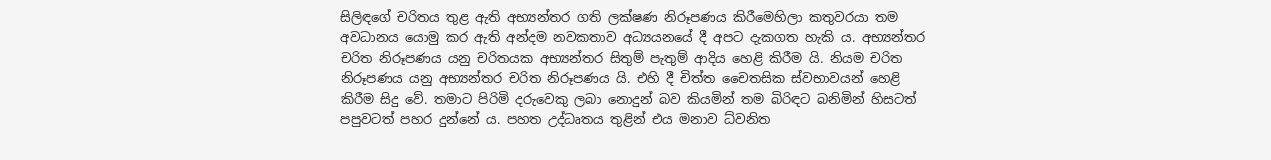සිලිඳගේ චරිතය තුළ ඇති අභ්‍යන්තර ගති ලක්ෂණ නිරූපණය කිරීමෙහිලා කතුවරයා තම අවධානය යොමු කර ඇති අන්දම නවකතාව අධ්‍යයනයේ දී අපට දැකගත හැකි ය. අභ්‍යන්තර චරිත නිරූපණය යනු චරිතයක අභ්‍යන්තර සිතුම් පැතුම් ආදිය හෙළි කිරීම යි. නියම චරිත නිරූපණය යනු අභ්‍යන්තර චරිත නිරූපණය යි. එහි දී චිත්ත චෛතසික ස්වභාවයන් හෙළි කිරීම සිදු වේ. තමාට පිරිමි දරුවෙකු ලබා නොදුන් බව කියමින් තම බිරිඳට බනිමින් හිසටත් පපුවටත් පහර දුන්නේ ය. පහත උද්ධෘතය තුළින් එය මනාව ධ්වනිත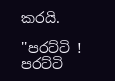කරයි.

''පරට්ටි ! පරට්ටි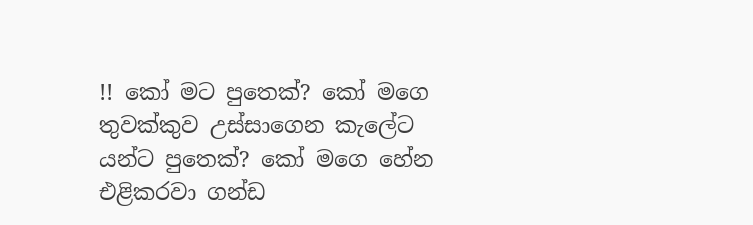!! කෝ මට පුතෙක්? කෝ මගෙ තුවක්කුව උස්සාගෙන කැලේට යන්ට පුතෙක්? කෝ මගෙ හේන එළිකරවා ගන්ඩ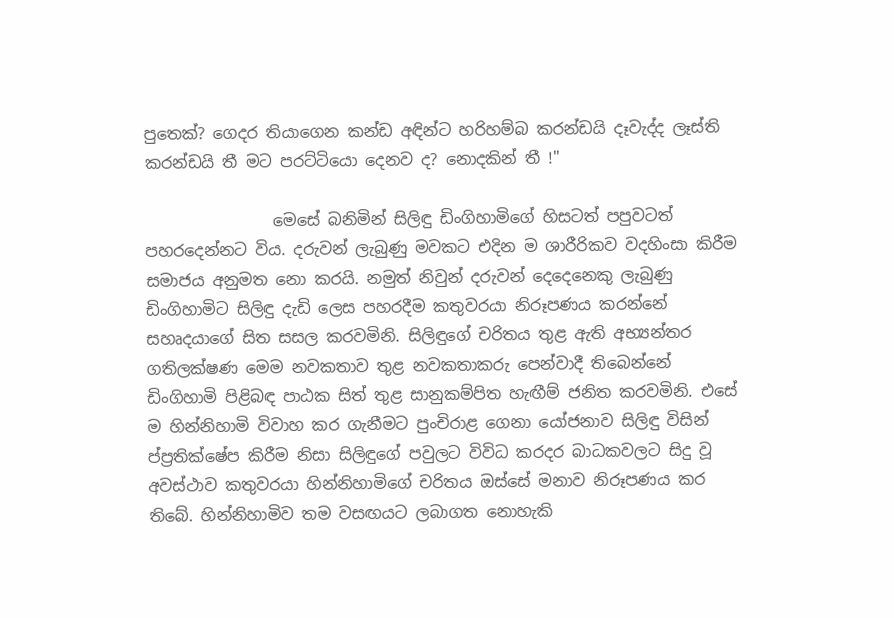පුතෙක්? ගෙදර තියාගෙන කන්ඩ අඳින්ට හරිහම්බ කරන්ඩයි දෑවැද්ද ලෑස්ති කරන්ඩයි තී මට පරට්ටියො දෙනව ද? නොදකින් තී !''

                මෙසේ බනිමින් සිලිඳු ඩිංගිහාමිගේ හිසටත් පපුවටත් පහරදෙන්නට විය. දරුවන් ලැබුණු මවකට එදින ම ශාරීරිකව වදහිංසා කිරීම සමාජය අනුමත නො කරයි. නමුත් නිවුන් දරුවන් දෙදෙනෙකු ලැබුණු ඩිංගිහාමිට සිලිඳු දැඩි ලෙස පහරදීම කතුවරයා නිරූපණය කරන්නේ සහෘදයාගේ සිත සසල කරවමිනි. සිලිඳුගේ චරිතය තුළ ඇති අභ්‍යන්තර ගතිලක්ෂණ මෙම නවකතාව තුළ නවකතාකරු පෙන්වාදී තිබෙන්නේ ඩිංගිහාමි පිළිබඳ පාඨක සිත් තුළ සානුකම්පිත හැඟීම් ජනිත කරවමිනි. එසේ ම හින්නිහාමි විවාහ කර ගැනීමට පුංචිරාළ ගෙනා යෝජනාව සිලිඳු විසින් ප්ප්‍රතික්ෂේප කිරීම නිසා සිලිඳුගේ පවුලට විවිධ කරදර බාධකවලට සිදු වූ අවස්ථාව කතුවරයා හින්නිහාමිගේ චරිතය ඔස්සේ මනාව නිරූපණය කර තිබේ. හින්නිහාමිව තම වසඟයට ලබාගත නොහැකි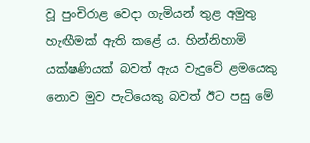වූ පුංචිරාළ වෙදා ගැමියන් තුළ අමුතු හැඟීමක් ඇති කළේ ය. හින්නිහාමි යක්ෂණියක් බවත් ඇය වැදුවේ ළමයෙකු නොව මුව පැටියෙකු බවත් ඊට පසු මේ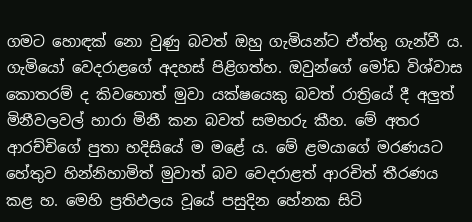ගමට හොඳක් නො වුණු බවත් ඔහු ගැමියන්ට ඒත්තු ගැන්වී ය. ගැමියෝ වෙදරාළගේ අදහස් පිළිගත්හ. ඔවුන්ගේ මෝඩ විශ්වාස කොතරම් ද කිවහොත් මුවා යක්ෂයෙකු බවත් රාත්‍රියේ දී අලුත් මිනීවලවල් හාරා මිනී කන බවත් සමහරු කීහ. මේ අතර ආරච්චිගේ පුතා හදිසියේ ම මළේ ය. මේ ළමයාගේ මරණයට හේතුව හින්නිහාමිත් මුවාත් බව වෙදරාළත් ආරචිත් තීරණය කළ හ. මෙහි ප්‍රතිඵලය වූයේ පසුදින හේනක සිටි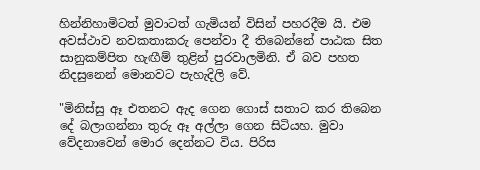හින්නිහාමිටත් මුවාටත් ගැමියන් විසින් පහරදීම යි. එම අවස්ථාව නවකතාකරු පෙන්වා දී තිබෙන්නේ පාඨක සිත සානුකම්පිත හැඟීම් තුළින් පුරවාලමිනි. ඒ බව පහත නිදසුනෙන් මොනවට පැහැදිලි වේ.

"මිනිස්සු ඈ එතනට ඇද ගෙන ගොස් සතාට කර තිබෙන දේ බලාගන්නා තුරු ඈ අල්ලා ගෙන සිටියහ. මුවා වේදනාවෙන් මොර දෙන්නට විය. පිරිස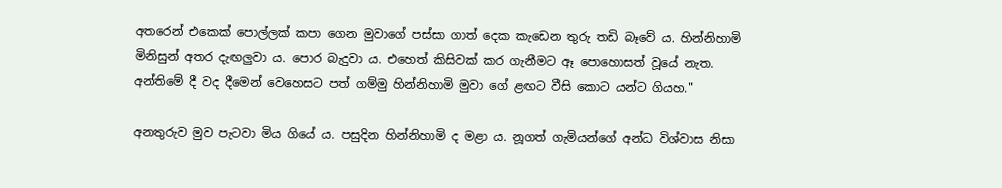අතරෙන් එකෙක් පොල්ලක් කපා ගෙන මුවාගේ පස්සා ගාත් දෙක කැඩෙන තුරු තඩි බෑවේ ය. හින්නිහාමි මිනිසුන් අතර දැඟලුවා ය. පොර බැදුවා ය. එහෙත් කිසිවක් කර ගැනීමට ඈ පොහොසත් වූයේ නැත. අන්තිමේ දී වද දීමෙන් වෙහෙසට පත් ගම්මු හින්නිහාමි මුවා ගේ ළඟට වීසි කොට යන්ට ගියහ."

අනතුරුව මුව පැටවා මිය ගියේ ය. පසුදින හින්නිහාමි ද මළා ය. නූගත් ගැමියන්ගේ අන්ධ විශ්වාස නිසා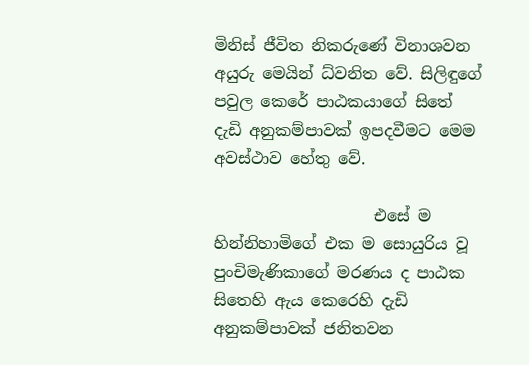මිනිස් ජීවිත නිකරුණේ විනාශවන අයුරු මෙයින් ධ්වනිත වේ. සිලිඳුගේ පවුල කෙරේ පාඨකයාගේ සිතේ දැඩි අනුකම්පාවක් ඉපදවීමට මෙම අවස්ථාව හේතු වේ.

                    එසේ ම හින්නිහාමිගේ එක ම සොයුරිය වූ පුංචිමැණිකාගේ මරණය ද පාඨක සිතෙහි ඇය කෙරෙහි දැඩි අනුකම්පාවක් ජනිතවන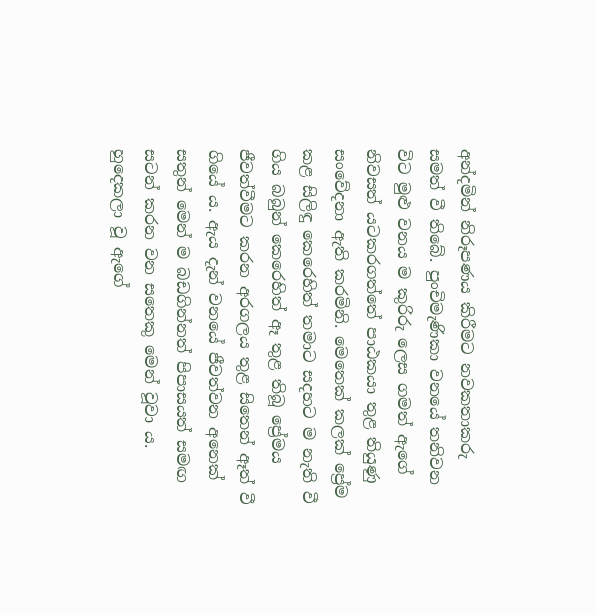අන්දමින් නිරූපණය කිරීමට නවකතාකරු සමත් වී තිබේ. පුංචිමැණිකා වනයේ තනිවන විට මුළු වනය ම කුරිරු ලෙස ගමත් ඇගේ නිවසත් යටකරගත්තේ පාඨකයා තුළ තියුණු සංවේදනා ඇති කරමිනි. මෙතෙක් කලක් ප්‍රේම කළ සිලිඳු කෙරෙහිත් තමාට සදහට ම නැති වී ගිය බබුන් කෙරෙහිත් ඈ තුළ තිබූ ප්‍රේමය ජීවත්වීමට කරන අරගලය තුළ සිතෙන් ඈත් වී ගියේ ය. ඇය දැන් වනයේ ජීවත්වන අනෙක් සතුන් මෙන් ම බඩගින්නත් පිපාසයත් සමඟ සටන් කරන වන සතෙකු මෙන් වූවා ය. හුදෙකලා වූ ඇගේ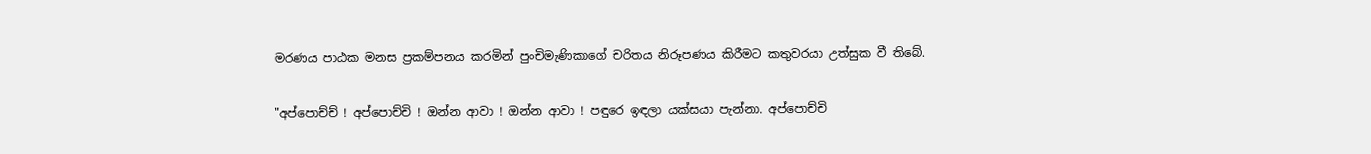මරණය පාඨක මනස ප්‍රකම්පනය කරමින් පුංචිමැණිකාගේ චරිතය නිරූපණය කිරීමට කතුවරයා උත්සුක වී තිබේ.

"අප්පොච්ච් ! අප්පොච්චි ! ඔන්න ආවා ! ඔන්න ආවා ! පඳුරෙ ඉඳලා යක්සයා පැන්නා. අප්පොච්චි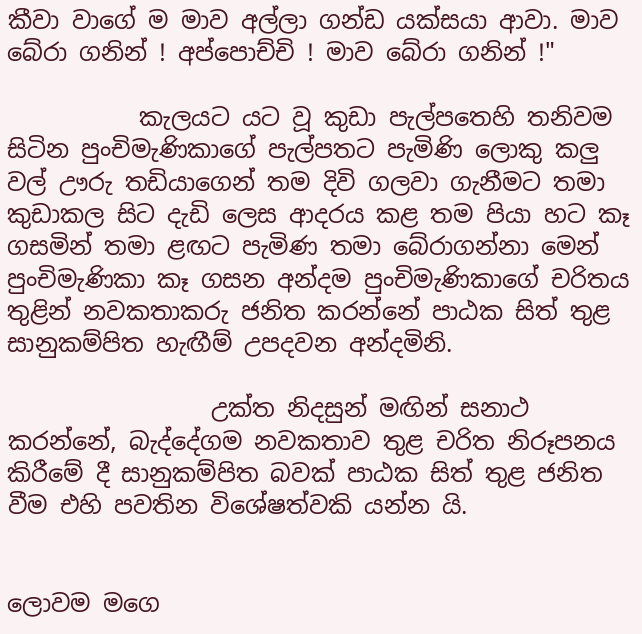කීවා වාගේ ම මාව අල්ලා ගන්ඩ යක්සයා ආවා. මාව බේරා ගනින් ! අප්පොච්චි ! මාව බේරා ගනින් !"

           කැලයට යට වූ කුඩා පැල්පතෙහි තනිවම සිටින පුංචිමැණිකාගේ පැල්පතට පැමිණි ලොකු කලු වල් ඌරු තඩියාගෙන් තම දිවි ගලවා ගැනීමට තමා කුඩාකල සිට දැඩි ලෙස ආදරය කළ තම පියා හට කෑ ගසමින් තමා ළඟට පැමිණ තමා බේරාගන්නා මෙන් පුංචිමැණිකා කෑ ගසන අන්දම පුංචිමැණිකාගේ චරිතය තුළින් නවකතාකරු ජනිත කරන්නේ පාඨක සිත් තුළ සානුකම්පිත හැඟීම් උපදවන අන්දමිනි.

                 උක්ත නිදසුන් මඟින් සනාථ කරන්නේ, බැද්දේගම නවකතාව තුළ චරිත නිරූපනය කිරීමේ දී සානුකම්පිත බවක් පාඨක සිත් තුළ ජනිත වීම එහි පවතින විශේෂත්වකි යන්න යි.


ලොවම මගෙ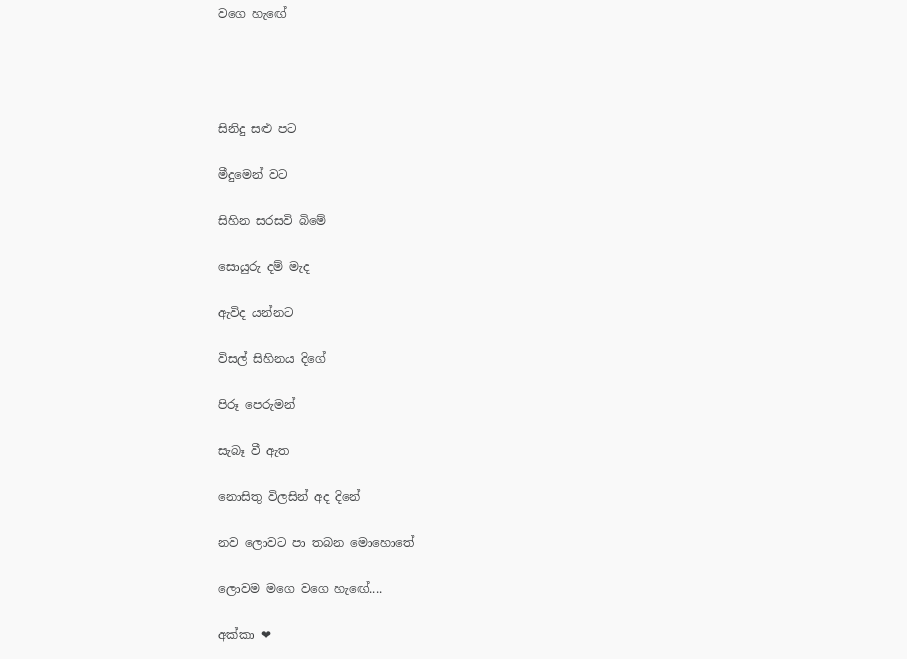වගෙ හැඟේ




සිනිදු සළු පට

මීදුමෙන් වට

සිහින සරසවි බිමේ

සොයුරු දම් මැද

ඇවිද යන්නට

විසල් සිහිනය දිගේ

පිරූ පෙරුමන්

සැබෑ වී ඇත

නොසිතු විලසින් අද දිනේ

නව ලොවට පා තබන මොහොතේ

ලොවම මගෙ වගෙ හැඟේ....

අක්කා ❤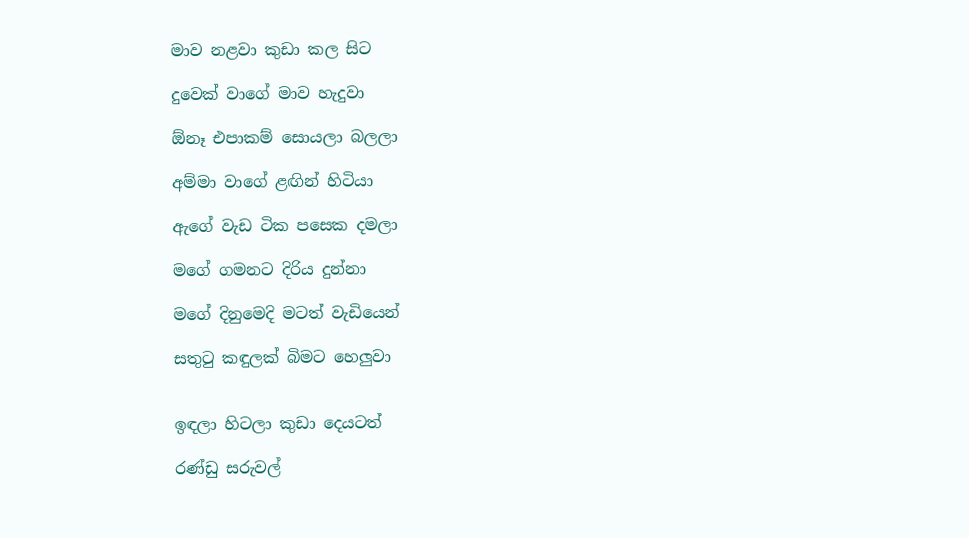මාව නළවා කුඩා කල සිට

දුවෙක් වාගේ මාව හැදුවා

ඕනෑ එපාකම් සොයලා බලලා

අම්මා වාගේ ළඟින් හිටියා

ඇගේ වැඩ ටික පසෙක දමලා

මගේ ගමනට දිරිය දුන්නා

මගේ දිනුමෙදි මටත් වැඩියෙන්

සතුටු කඳුලක් බිමට හෙලුවා


ඉඳලා හිටලා කුඩා දෙයටත්

රණ්ඩු සරුවල්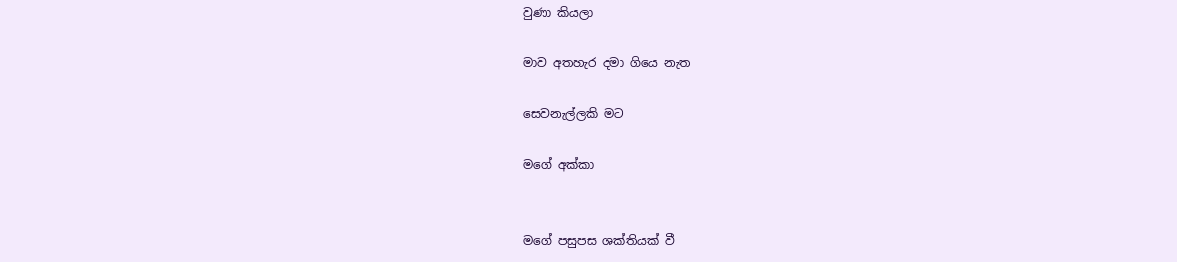වුණා කියලා

මාව අතහැර දමා ගියෙ නැත

සෙවනැල්ලකි මට

මගේ අක්කා


මගේ පසුපස ශක්තියක් වී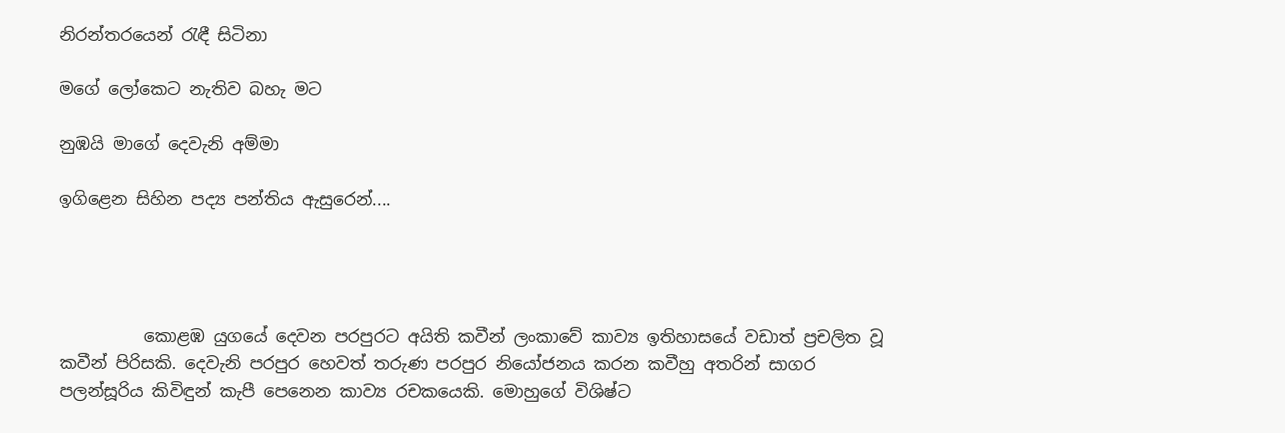නිරන්තරයෙන් රැඳී සිටිනා

මගේ ලෝකෙට නැතිව බහැ මට

නුඹයි මාගේ දෙවැනි අම්මා

ඉගිළෙන සිහින පද්‍ය පන්තිය ඇසුරෙන්....




          කොළඹ යුගයේ දෙවන පරපුරට අයිති කවීන් ලංකාවේ කාව්‍ය ඉතිහාසයේ වඩාත් ප්‍රචලිත වූ කවීන් පිරිසකි. දෙවැනි පරපුර හෙවත් තරුණ පරපුර නියෝජනය කරන කවීහු අතරින් සාගර පලන්සූරිය කිවිඳුන් කැපී පෙනෙන කාව්‍ය රචකයෙකි. මොහුගේ විශිෂ්ට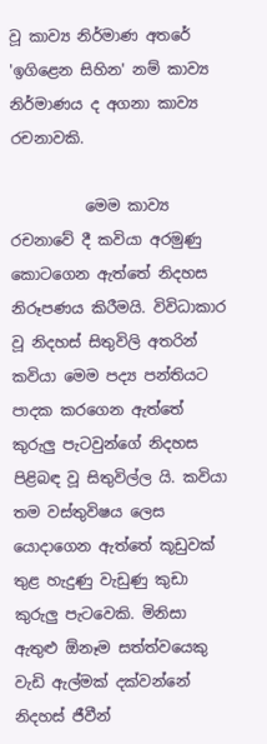වූ කාව්‍ය නිර්මාණ අතරේ 'ඉගිළෙන සිහින' නම් කාව්‍ය නිර්මාණය ද අගනා කාව්‍ය රචනාවකි.

          මෙම කාව්‍ය රචනාවේ දී කවියා අරමුණු කොටගෙන ඇත්තේ නිදහස නිරූපණය කිරීමයි. විවිධාකාර වූ නිදහස් සිතුවිලි අතරින් කවියා මෙම පද්‍ය පන්තියට පාදක කරගෙන ඇත්තේ කුරුලු පැටවුන්ගේ නිදහස පිළිබඳ වූ සිතුවිල්ල යි. කවියා තම වස්තුවිෂය ලෙස යොදාගෙන ඇත්තේ කූඩුවක් තුළ හැදුණු වැඩුණු කුඩා කුරුලු පැටවෙකි. මිනිසා ඇතුළු ඕනෑම සත්ත්වයෙකු වැඩි ඇල්මක් දක්වන්නේ නිදහස් ජීවීන්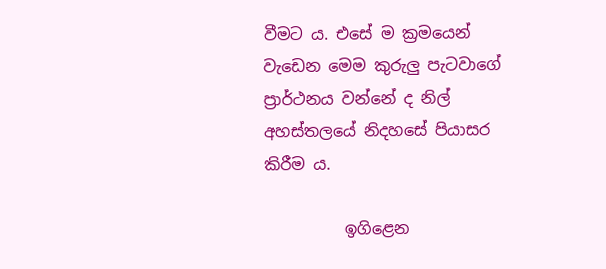වීමට ය. එසේ ම ක්‍රමයෙන් වැඩෙන මෙම කුරුලු පැටවාගේ ප්‍රාර්ථනය වන්නේ ද නිල් අහස්තලයේ නිදහසේ පියාසර කිරීම ය.

          ඉගිළෙන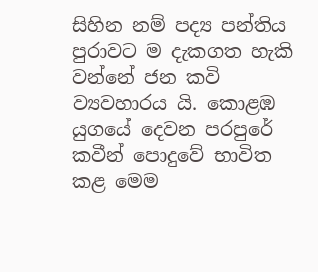සිහින නම් පද්‍ය පන්තිය පුරාවට ම දැකගත හැකි වන්නේ ජන කවි ව්‍යවහාරය යි. කොළඹ යුගයේ දෙවන පරපුරේ කවීන් පොදුවේ භාවිත කළ මෙම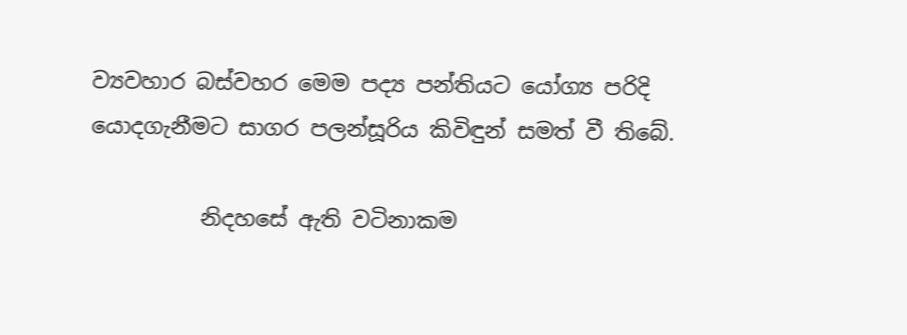ව්‍යවහාර බස්වහර මෙම පද්‍ය පන්තියට යෝග්‍ය පරිදි යොදගැනීමට සාගර පලන්සූරිය කිවිඳුන් සමත් වී තිබේ.

          නිදහසේ ඇති වටිනාකම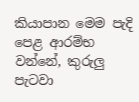කියාපාන මෙම පැදි පෙළ ආරම්භ වන්නේ, කුරුලු පැටවා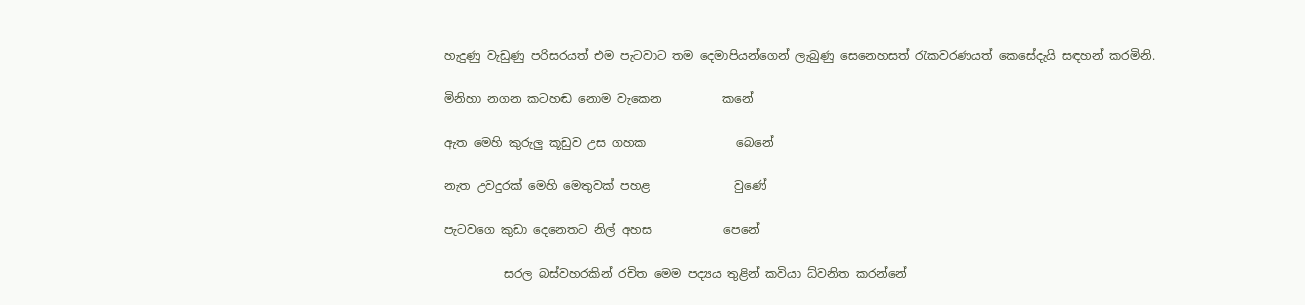හැදුණු වැඩුණු පරිසරයත් එම පැටවාට තම දෙමාපියන්ගෙන් ලැබුණු සෙනෙහසත් රැකවරණයත් කෙසේදැයි සඳහන් කරමිනි.

මිනිහා නගන කටහඬ නොම වැකෙන          කනේ

ඇත මෙහි කුරුලු කූඩුව උස ගහක               බෙනේ

නැත උවදුරක් මෙහි මෙතුවක් පහළ              වුණේ

පැටවගෙ කුඩා දෙනෙතට නිල් අහස            පෙනේ

          සරල බස්වහරකින් රචිත මෙම පද්‍යය තුළින් කවියා ධ්වනිත කරන්නේ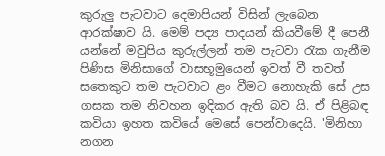කුරුලු පැටවාට දෙමාපියන් විසින් ලැබෙන ආරක්ෂාව යි. මෙම් පද්‍ය පාදයන් කියවීමේ දී පෙනී යන්නේ මවුපිය කුරුල්ලන් තම පැටවා රැක ගැනීම පිණිස මිනිසාගේ වාසභූමුයෙන් ඉවත් වී තවත් සතෙකුට තම පැටවාට ළං වීමට නොහැකි සේ උස ගසක තම නිවහන ඉදිකර ඇති බව යි. ඒ පිළිබඳ කවියා ඉහත කවියේ මෙසේ පෙන්වාදෙයි. 'මිනිහා නගන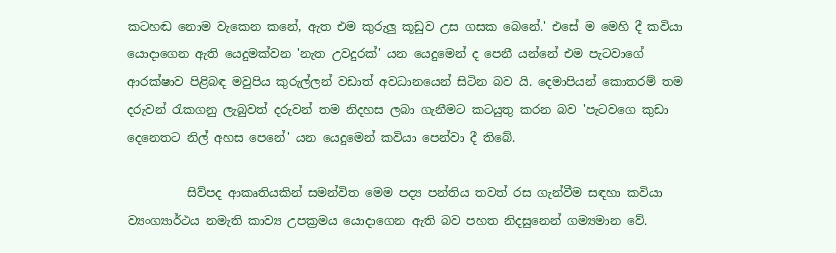කටහඬ නොම වැකෙන කනේ, ඇත එම කුරුලු කූඩුව උස ගසක බෙනේ.' එසේ ම මෙහි දී කවියා යොදාගෙන ඇති යෙදුමක්වන 'නැත උවදුරක්' යන යෙදුමෙන් ද පෙනී යන්නේ එම පැටවාගේ ආරක්ෂාව පිළිබඳ මවුපිය කුරුල්ලන් වඩාත් අවධානයෙන් සිටින බව යි. දෙමාපියන් කොතරම් තම දරුවන් රැකගනු ලැබුවත් දරුවන් තම නිදහස ලබා ගැනීමට කටයුතු කරන බව 'පැටවගෙ කුඩා දෙනෙතට නිල් අහස පෙනේ' යන යෙදුමෙන් කවියා පෙන්වා දී තිබේ.

          සිව්පද ආකෘතියකින් සමන්විත මෙම පද්‍ය පන්තිය තවත් රස ගැන්වීම සඳහා කවියා ව්‍යංග්‍යාර්ථය නමැති කාව්‍ය උපක්‍රමය යොදාගෙන ඇති බව පහත නිදසුනෙන් ගම්‍යමාන වේ.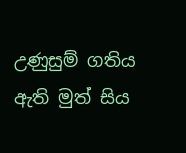උණුසුම් ගතිය ඇති මුත් සිය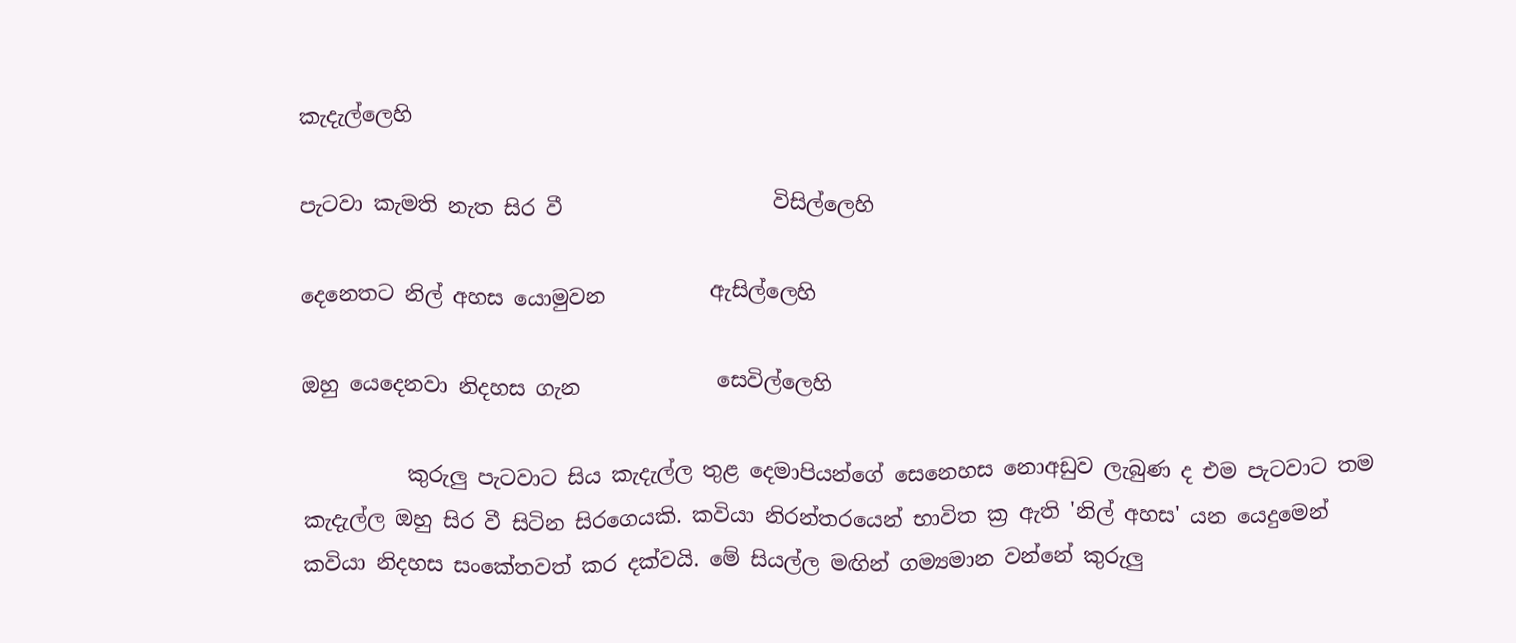කැදැල්ලෙහි

පැටවා කැමති නැත සිර වී                    විසිල්ලෙහි

දෙනෙතට නිල් අහස යොමුවන          ඇසිල්ලෙහි

ඔහු යෙදෙනවා නිදහස ගැන             සෙවිල්ලෙහි

          කුරුලු පැටවාට සිය කැදැල්ල තුළ දෙමාපියන්ගේ සෙනෙහස නොඅඩුව ලැබුණ ද එම පැටවාට තම කැදැල්ල ඔහු සිර වී සිටින සිරගෙයකි. කවියා නිරන්තරයෙන් භාවිත ක්‍ර ඇති 'නිල් අහස' යන යෙදුමෙන් කවියා නිදහස සංකේතවත් කර දක්වයි. මේ සියල්ල මඟින් ගම්‍යමාන වන්නේ කුරුලු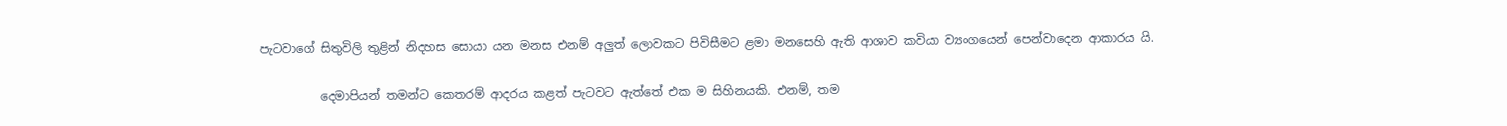පැටවාගේ සිතුවිලි තුළින් නිදහස සොයා යන මනස එනම් අලුත් ලොවකට පිවිසීමට ළමා මනසෙහි ඇති ආශාව කවියා ව්‍යංගයෙන් පෙන්වාදෙන ආකාරය යි.

          දෙමාපියන් තමන්ට කෙතරම් ආදරය කළත් පැටවට ඇත්තේ එක ම සිහිනයකි. එනම්, තම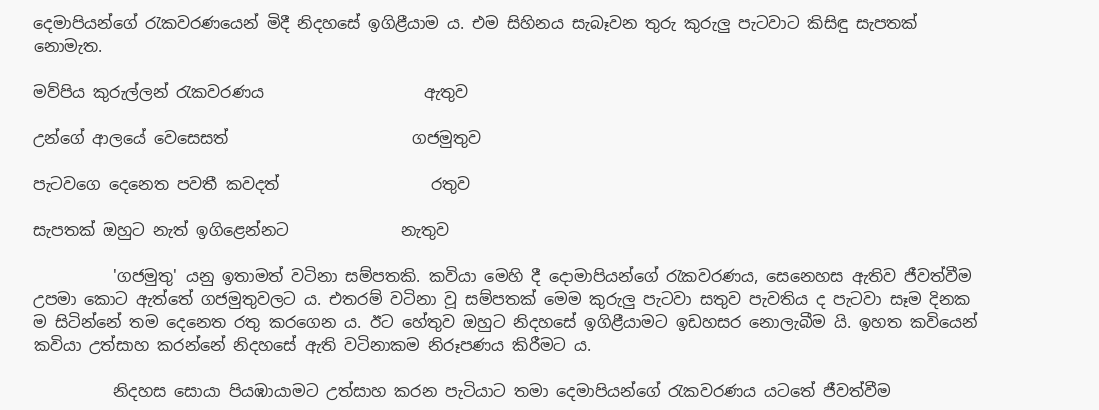දෙමාපියන්ගේ රැකවරණයෙන් මිදී නිදහසේ ඉගිළීයාම ය. එම සිහිනය සැබෑවන තුරු කුරුලු පැටවාට කිසිඳු සැපතක් නොමැත.

මව්පිය කුරුල්ලන් රැකවරණය                    ඇතුව

උන්ගේ ආලයේ වෙසෙසත්                       ගජමුතුව

පැටවගෙ දෙනෙත පවතී කවදත්                   රතුව

සැපතක් ඔහුට නැත් ඉගිළෙන්නට              නැතුව

          'ගජමුතු' යනු ඉතාමත් වටිනා සම්පතකි. කවියා මෙහි දී දොමාපියන්ගේ රැකවරණය, සෙනෙහස ඇතිව ජීවත්වීම උපමා කොට ඇත්තේ ගජමුතුවලට ය. එතරම් වටිනා වූ සම්පතක් මෙම කුරුලු පැටවා සතුව පැවතිය ද පැටවා සෑම දිනක ම සිටින්නේ තම දෙනෙත රතු කරගෙන ය. ඊට හේතුව ඔහුට නිදහසේ ඉගිළීයාමට ඉඩහසර නොලැබීම යි. ඉහත කවියෙන් කවියා උත්සාහ කරන්නේ නිදහසේ ඇති වටිනාකම නිරූපණය කිරීමට ය.

          නිදහස සොයා පියඹායාමට උත්සාහ කරන පැටියාට තමා දෙමාපියන්ගේ රැකවරණය යටතේ ජීවත්වීම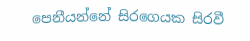පෙනීයන්නේ සිරගෙයක සිරවී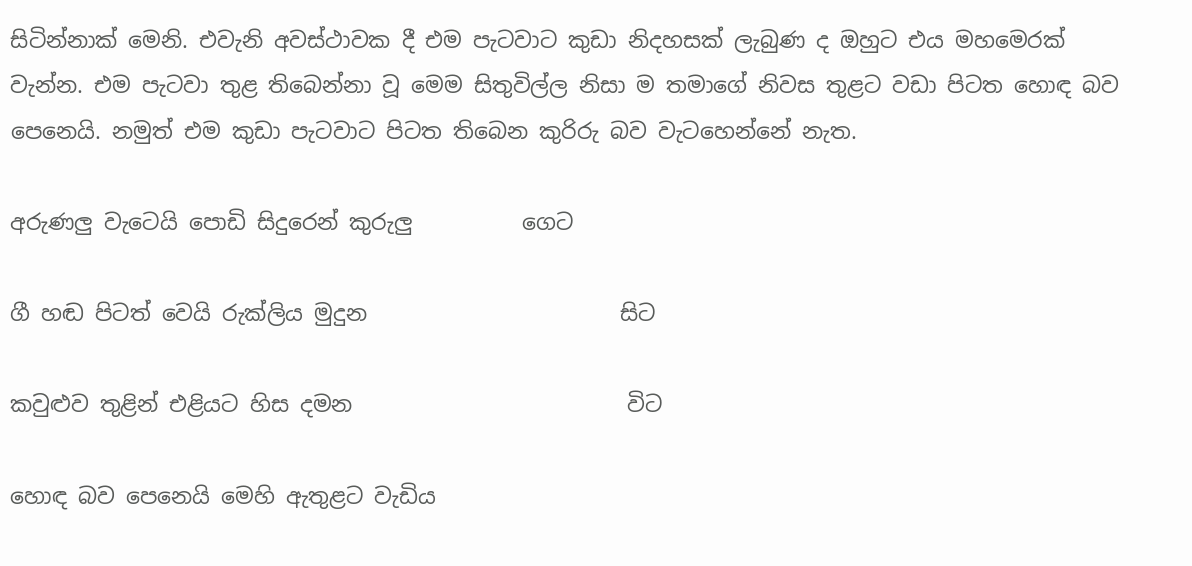සිටින්නාක් මෙනි. එවැනි අවස්ථාවක දී එම පැටවාට කුඩා නිදහසක් ලැබුණ ද ඔහුට එය මහමෙරක් වැන්න. එම පැටවා තුළ තිබෙන්නා වූ මෙම සිතුවිල්ල නිසා ම තමාගේ නිවස තුළට වඩා පිටත හොඳ බව පෙනෙයි. නමුත් එම කුඩා පැටවාට පිටත තිබෙන කුරිරු බව වැටහෙන්නේ නැත.

අරුණලු වැටෙයි පොඩි සිදුරෙන් කුරුලු          ගෙට

ගී හඬ පිටත් වෙයි රුක්ලිය මුදුන                       සිට

කවුළුව තුළින් එළියට හිස දමන                         විට

හොඳ බව පෙනෙයි මෙහි ඇතුළට වැඩිය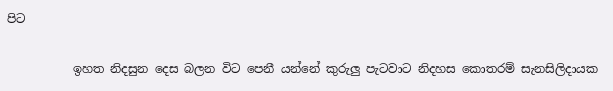පිට

           ඉහත නිදසුන දෙස බලන විට පෙනී යන්නේ කුරුලු පැටවාට නිදහස කොතරම් සැනසිලිදායක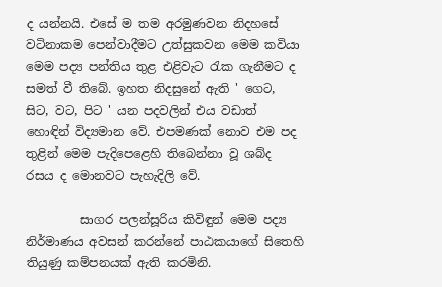ද යන්නයි. එසේ ම තම අරමුණවන නිදහසේ වටිනාකම පෙන්වාදීමට උත්සුකවන මෙම කවියා මෙම පද්‍ය පන්තිය තුළ එළිවැට රැක ගැනීමට ද සමත් වී තිබේ. ඉහත නිදසුනේ ඇති ' ගෙට, සිට, වට, පිට ' යන පදවලින් එය වඩාත් හොඳින් විද්‍යමාන වේ. එපමණක් නොව එම පද තුළින් මෙම පැදිපෙළෙහි තිබෙන්නා වූ ශබ්ද රසය ද මොනවට පැහැදිලි වේ.

         සාගර පලන්සූරිය කිවිඳුන් මෙම පද්‍ය නිර්මාණය අවසන් කරන්නේ පාඨකයාගේ සිතෙහි තියුණු කම්පනයක් ඇති කරමිනි.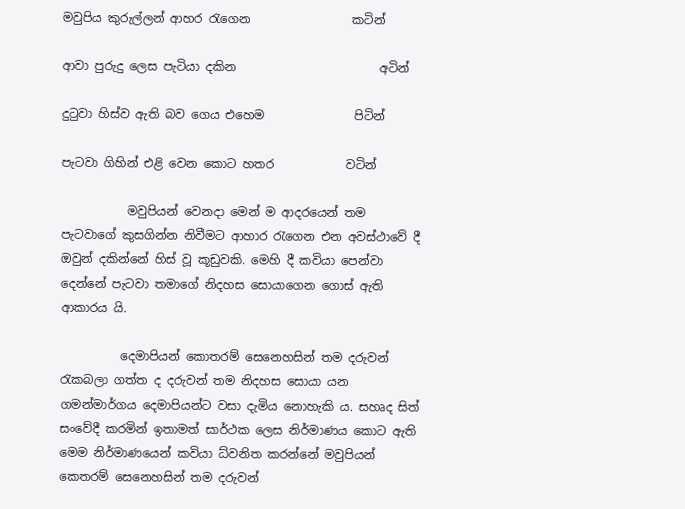මවුපිය කුරුල්ලන් ආහර රැගෙන                 කටින්

ආවා පුරුදු ලෙස පැටියා දකින                        අටින්

දුටුවා හිස්ව ඇති බව ගෙය එහෙම               පිටින්

පැටවා ගිහින් එළි වෙන කොට හතර            වටින්

           මවුපියන් වෙනදා මෙන් ම ආදරයෙන් තම පැටවාගේ කුසගින්න නිවීමට ආහාර රැගෙන එන අවස්ථාවේ දී ඔවුන් දකින්නේ හිස් වූ කූඩුවකි. මෙහි දී කවියා පෙන්වා දෙන්නේ පැටවා තමාගේ නිදහස සොයාගෙන ගොස් ඇති ආකාරය යි.

          දෙමාපියන් කොතරම් සෙනෙහසින් තම දරුවන් රැකබලා ගත්ත ද දරුවන් තම නිදහස සොයා යන ගමන්මාර්ගය දෙමාපියන්ට වසා දැමිය නොහැකි ය. සහෘද සිත් සංවේදී කරමින් ඉතාමත් සාර්ථක ලෙස නිර්මාණය කොට ඇති මෙම නිර්මාණයෙන් කවියා ධ්වනිත කරන්නේ මවුපියන් කෙතරම් සෙනෙහසින් තම දරුවන්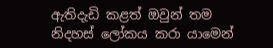ඇතිදැඩි කළත් ඔවුන් තම නිදහස් ලෝකය කරා යාමෙන්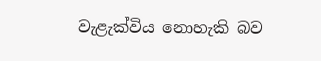වැළැක්විය නොහැකි බව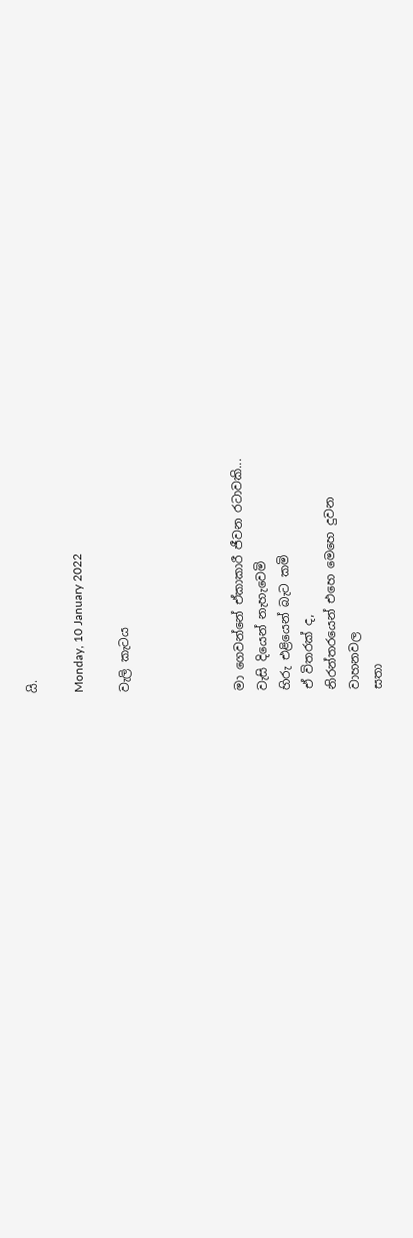යි.

Monday, 10 January 2022

වැලි කැටය




මා ගෙවන්නේ ඒකාකාරී ජීවන රටාවකි...
වැසි දියෙන් නැහැවෙමි
හිරු එළියෙන් බැට කමි
ඒ විතරක් ද,
නිරන්තරයෙන් එහෙ මෙහෙ දුවන
වාහනවල
සතා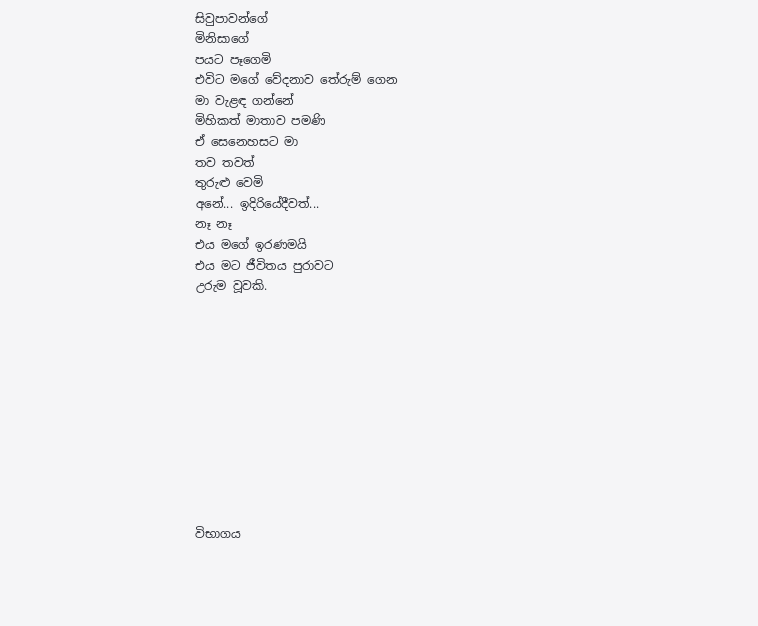සිවුපාවන්ගේ
මිනිසාගේ
පයට පෑගෙමි
එවිට මගේ වේදනාව තේරුම් ගෙන
මා වැළඳ ගන්නේ
මිහිකත් මාතාව පමණි
ඒ සෙනෙහසට මා
තව තවත්
තුරුළු වෙමි
අනේ... ඉදිරියේදීවත්...
නෑ නෑ
එය මගේ ඉරණමයි
එය මට ජීවිතය පුරාවට
උරුම වූවකි.











විභාගය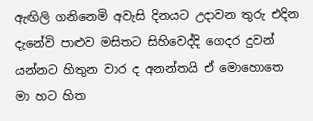ඇඟිලි ගනිනෙමි අවැසි දිනයට උදාවන තුරු එදින දැනේවි පාළුව මසිතට සිහිවෙද්දි ගෙදර දුවන් යන්නට හිතුන වාර ද අනන්තයි ඒ මොහොතෙ මා හට හිත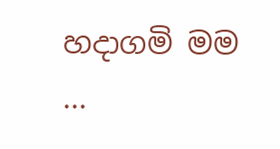හදාගමි මම ...